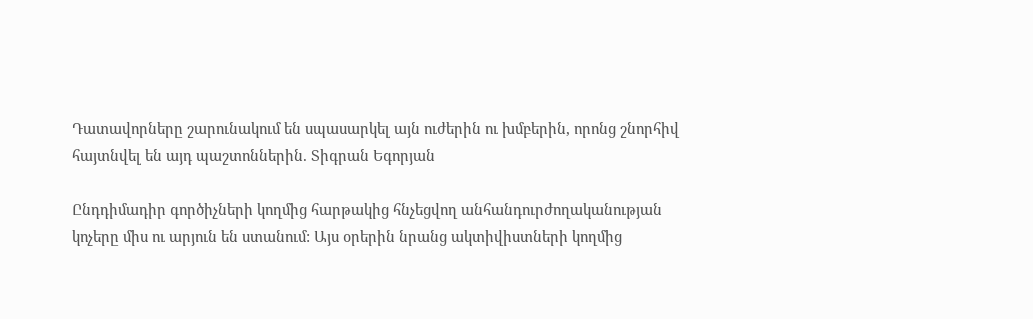Դատավորները շարունակում են սպասարկել այն ուժերին ու խմբերին, որոնց շնորհիվ հայտնվել են այդ պաշտոններին. Տիգրան Եգորյան

Ընդդիմադիր գործիչների կողմից հարթակից հնչեցվող անհանդուրժողականության կոչերը միս ու արյուն են ստանում: Այս օրերին նրանց ակտիվիստների կողմից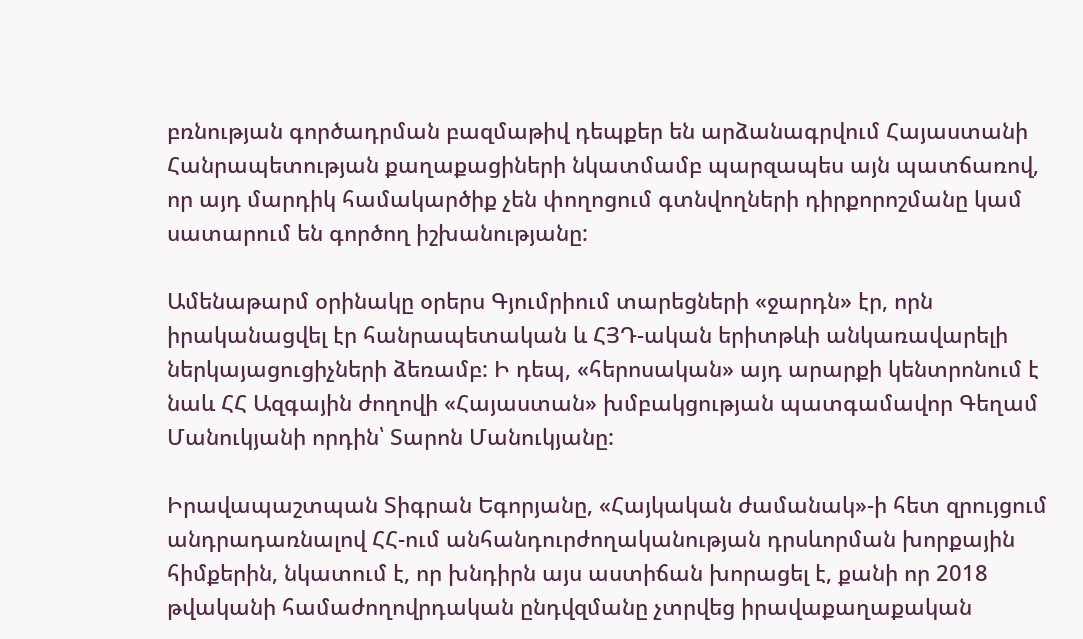բռնության գործադրման բազմաթիվ դեպքեր են արձանագրվում Հայաստանի Հանրապետության քաղաքացիների նկատմամբ պարզապես այն պատճառով, որ այդ մարդիկ համակարծիք չեն փողոցում գտնվողների դիրքորոշմանը կամ սատարում են գործող իշխանությանը:

Ամենաթարմ օրինակը օրերս Գյումրիում տարեցների «ջարդն» էր, որն իրականացվել էր հանրապետական և ՀՅԴ-ական երիտթևի անկառավարելի ներկայացուցիչների ձեռամբ: Ի դեպ, «հերոսական» այդ արարքի կենտրոնում է նաև ՀՀ Ազգային ժողովի «Հայաստան» խմբակցության պատգամավոր Գեղամ Մանուկյանի որդին՝ Տարոն Մանուկյանը:

Իրավապաշտպան Տիգրան Եգորյանը, «Հայկական ժամանակ»-ի հետ զրույցում անդրադառնալով ՀՀ-ում անհանդուրժողականության դրսևորման խորքային հիմքերին, նկատում է, որ խնդիրն այս աստիճան խորացել է, քանի որ 2018 թվականի համաժողովրդական ընդվզմանը չտրվեց իրավաքաղաքական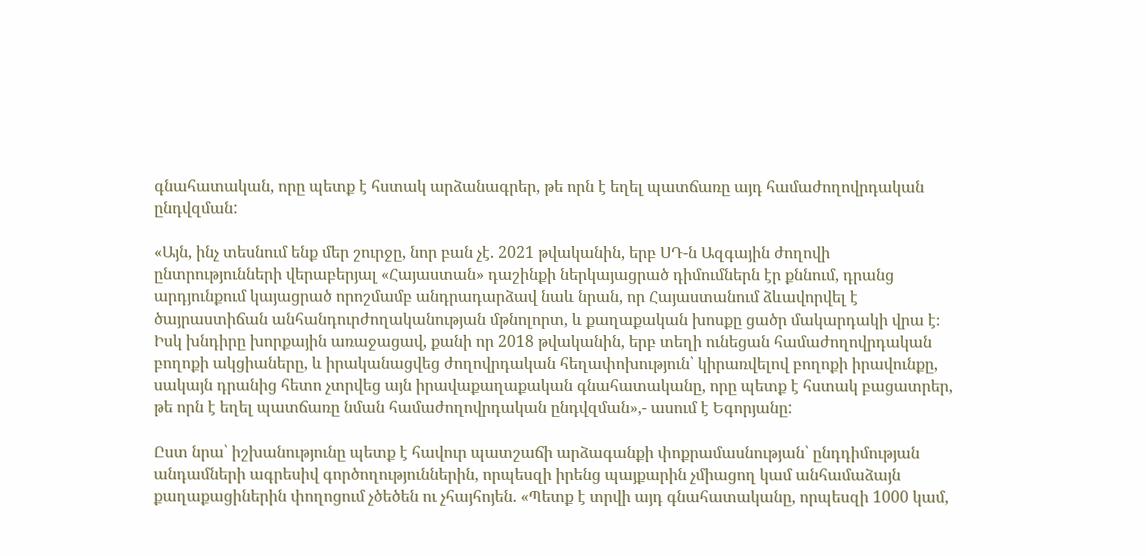գնահատական, որը պետք է հստակ արձանագրեր, թե որն է եղել պատճառը այդ համաժողովրդական ընդվզման:

«Այն, ինչ տեսնում ենք մեր շուրջը, նոր բան չէ. 2021 թվականին, երբ ՍԴ-ն Ազգային ժողովի ընտրությունների վերաբերյալ «Հայաստան» դաշինքի ներկայացրած դիմումներն էր քննում, դրանց արդյունքում կայացրած որոշմամբ անդրադարձավ նաև նրան, որ Հայաստանում ձևավորվել է ծայրաստիճան անհանդուրժողականության մթնոլորտ, և քաղաքական խոսքը ցածր մակարդակի վրա է։ Իսկ խնդիրը խորքային առաջացավ, քանի որ 2018 թվականին, երբ տեղի ունեցան համաժողովրդական բողոքի ակցիաները, և իրականացվեց ժողովրդական հեղափոխություն՝ կիրառվելով բողոքի իրավունքը, սակայն դրանից հետո չտրվեց այն իրավաքաղաքական գնահատականը, որը պետք է հստակ բացատրեր, թե որն է եղել պատճառը նման համաժողովրդական ընդվզման»,- ասում է Եգորյանը:

Ըստ նրա՝ իշխանությունը պետք է հավուր պատշաճի արձագանքի փոքրամասնության՝ ընդդիմության անդամների ագրեսիվ գործողություններին, որպեսզի իրենց պայքարին չմիացող կամ անհամաձայն քաղաքացիներին փողոցում չծեծեն ու չհայհոյեն. «Պետք է տրվի այդ գնահատականը, որպեսզի 1000 կամ,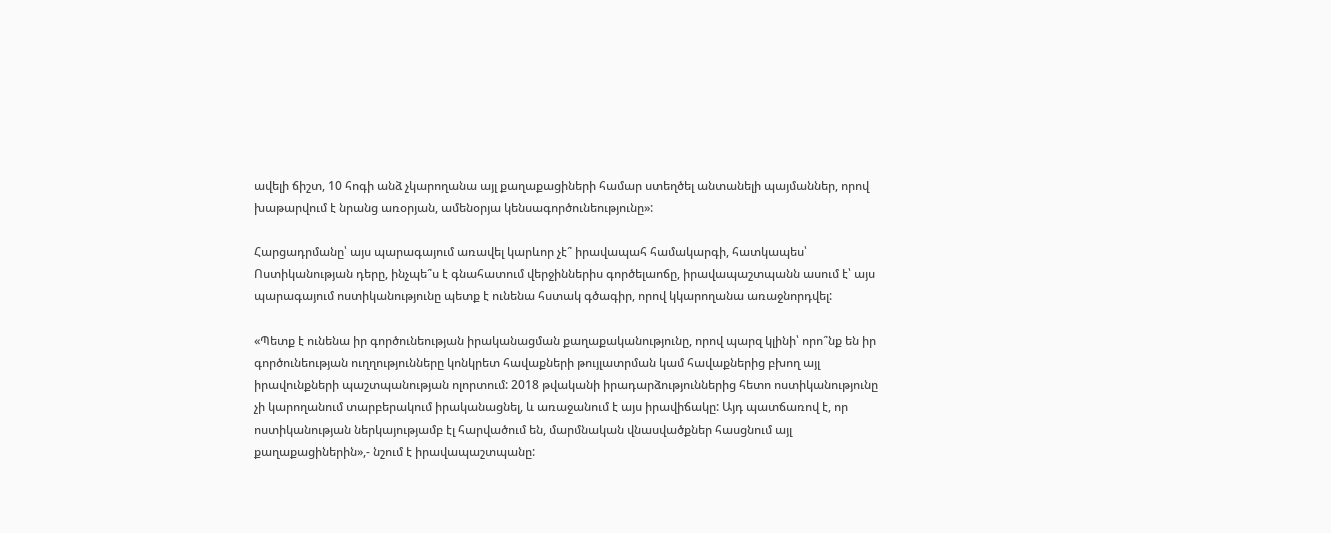ավելի ճիշտ, 10 հոգի անձ չկարողանա այլ քաղաքացիների համար ստեղծել անտանելի պայմաններ, որով խաթարվում է նրանց առօրյան, ամենօրյա կենսագործունեությունը»:

Հարցադրմանը՝ այս պարագայում առավել կարևոր չէ՞ իրավապահ համակարգի, հատկապես՝ Ոստիկանության դերը, ինչպե՞ս է գնահատում վերջիններիս գործելաոճը, իրավապաշտպանն ասում է՝ այս պարագայում ոստիկանությունը պետք է ունենա հստակ գծագիր, որով կկարողանա առաջնորդվել:

«Պետք է ունենա իր գործունեության իրականացման քաղաքականությունը, որով պարզ կլինի՝ որո՞նք են իր գործունեության ուղղությունները կոնկրետ հավաքների թույլատրման կամ հավաքներից բխող այլ իրավունքների պաշտպանության ոլորտում: 2018 թվականի իրադարձություններից հետո ոստիկանությունը չի կարողանում տարբերակում իրականացնել, և առաջանում է այս իրավիճակը: Այդ պատճառով է, որ ոստիկանության ներկայությամբ էլ հարվածում են, մարմնական վնասվածքներ հասցնում այլ քաղաքացիներին»,- նշում է իրավապաշտպանը: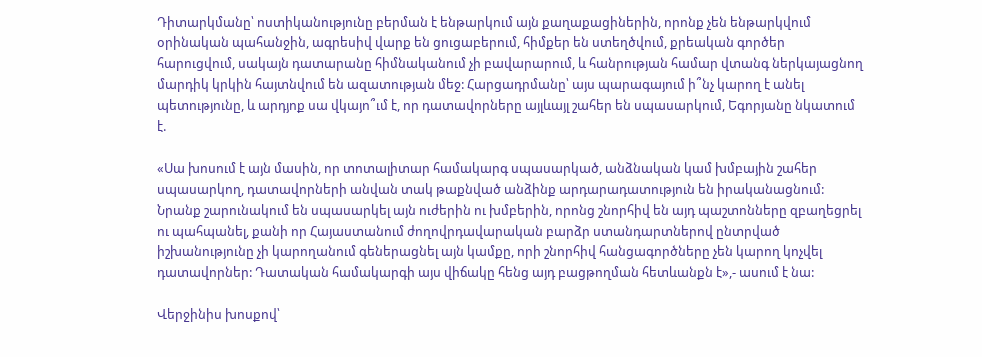Դիտարկմանը՝ ոստիկանությունը բերման է ենթարկում այն քաղաքացիներին, որոնք չեն ենթարկվում օրինական պահանջին, ագրեսիվ վարք են ցուցաբերում, հիմքեր են ստեղծվում, քրեական գործեր հարուցվում, սակայն դատարանը հիմնականում չի բավարարում, և հանրության համար վտանգ ներկայացնող մարդիկ կրկին հայտնվում են ազատության մեջ: Հարցադրմանը՝ այս պարագայում ի՞նչ կարող է անել պետությունը, և արդյոք սա վկայո՞ւմ է, որ դատավորները այլևայլ շահեր են սպասարկում, Եգորյանը նկատում է.

«Սա խոսում է այն մասին, որ տոտալիտար համակարգ սպասարկած, անձնական կամ խմբային շահեր սպասարկող, դատավորների անվան տակ թաքնված անձինք արդարադատություն են իրականացնում: Նրանք շարունակում են սպասարկել այն ուժերին ու խմբերին, որոնց շնորհիվ են այդ պաշտոնները զբաղեցրել ու պահպանել, քանի որ Հայաստանում ժողովրդավարական բարձր ստանդարտներով ընտրված իշխանությունը չի կարողանում գեներացնել այն կամքը, որի շնորհիվ հանցագործները չեն կարող կոչվել դատավորներ: Դատական համակարգի այս վիճակը հենց այդ բացթողման հետևանքն է»,- ասում է նա:

Վերջինիս խոսքով՝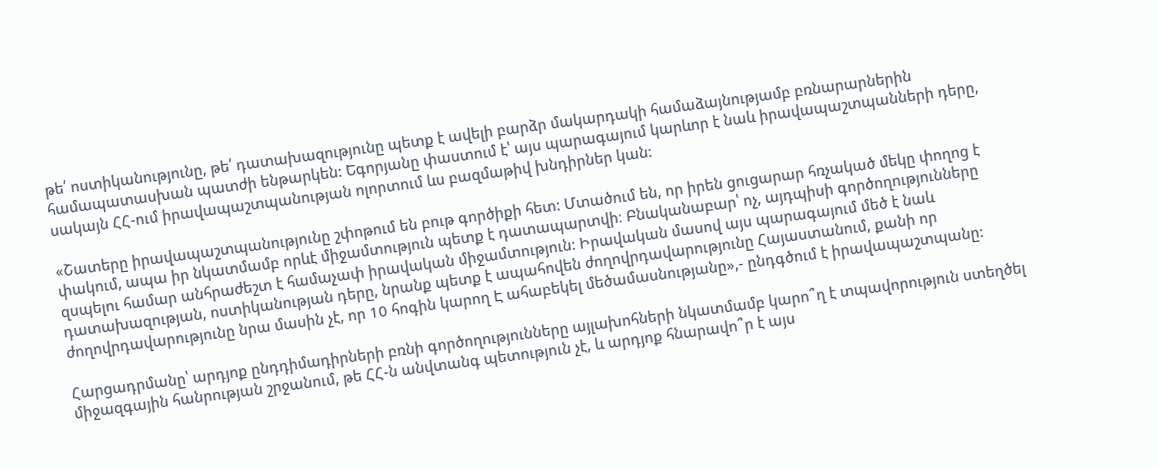թե՛ ոստիկանությունը, թե՛ դատախազությունը պետք է ավելի բարձր մակարդակի համաձայնությամբ բռնարարներին համապատասխան պատժի ենթարկեն: Եգորյանը փաստում է՝ այս պարագայում կարևոր է նաև իրավապաշտպանների դերը, սակայն ՀՀ-ում իրավապաշտպանության ոլորտում ևս բազմաթիվ խնդիրներ կան:

«Շատերը իրավապաշտպանությունը շփոթում են բութ գործիքի հետ: Մտածում են, որ իրեն ցուցարար հռչակած մեկը փողոց է փակում, ապա իր նկատմամբ որևէ միջամտություն պետք է դատապարտվի։ Բնականաբար՝ ոչ, այդպիսի գործողությունները զսպելու համար անհրաժեշտ է համաչափ իրավական միջամտություն: Իրավական մասով այս պարագայում մեծ է նաև դատախազության, ոստիկանության դերը, նրանք պետք է ապահովեն ժողովրդավարությունը Հայաստանում, քանի որ ժողովրդավարությունը նրա մասին չէ, որ 10 հոգին կարող Է ահաբեկել մեծամասնությանը»,- ընդգծում է իրավապաշտպանը:

Հարցադրմանը՝ արդյոք ընդդիմադիրների բռնի գործողությունները այլախոհների նկատմամբ կարո՞ղ է տպավորություն ստեղծել միջազգային հանրության շրջանում, թե ՀՀ-ն անվտանգ պետություն չէ, և արդյոք հնարավո՞ր է այս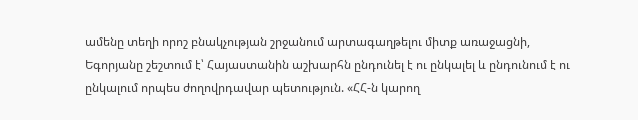ամենը տեղի որոշ բնակչության շրջանում արտագաղթելու միտք առաջացնի, Եգորյանը շեշտում է՝ Հայաստանին աշխարհն ընդունել է ու ընկալել և ընդունում է ու ընկալում որպես ժողովրդավար պետություն. «ՀՀ-ն կարող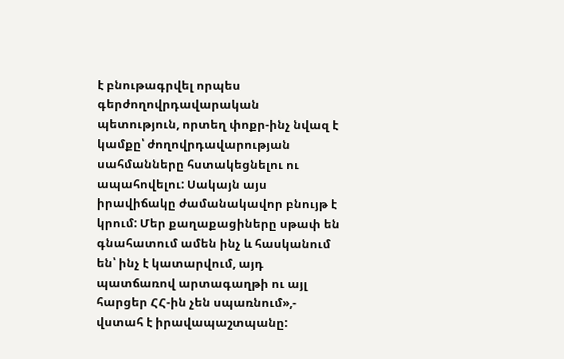է բնութագրվել որպես գերժողովրդավարական պետություն, որտեղ փոքր-ինչ նվազ է կամքը՝ ժողովրդավարության սահմանները հստակեցնելու ու ապահովելու: Սակայն այս իրավիճակը ժամանակավոր բնույթ է կրում: Մեր քաղաքացիները սթափ են գնահատում ամեն ինչ և հասկանում են՝ ինչ է կատարվում, այդ պատճառով արտագաղթի ու այլ հարցեր ՀՀ-ին չեն սպառնում»,- վստահ է իրավապաշտպանը: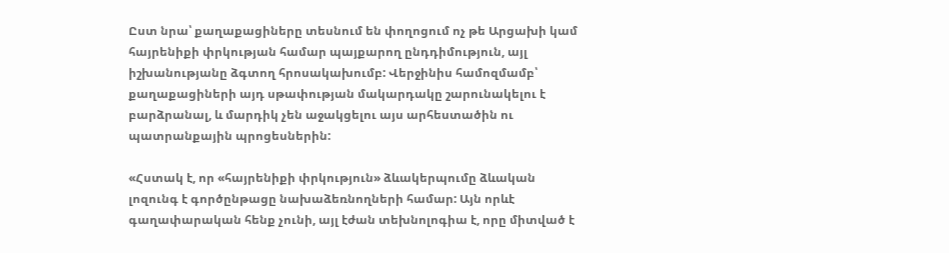Ըստ նրա՝ քաղաքացիները տեսնում են փողոցում ոչ թե Արցախի կամ հայրենիքի փրկության համար պայքարող ընդդիմություն, այլ իշխանությանը ձգտող հրոսակախումբ: Վերջինիս համոզմամբ՝ քաղաքացիների այդ սթափության մակարդակը շարունակելու է բարձրանալ, և մարդիկ չեն աջակցելու այս արհեստածին ու պատրանքային պրոցեսներին:

«Հստակ է, որ «հայրենիքի փրկություն» ձևակերպումը ձևական լոզունգ է գործընթացը նախաձեռնողների համար: Այն որևէ գաղափարական հենք չունի, այլ էժան տեխնոլոգիա է, որը միտված է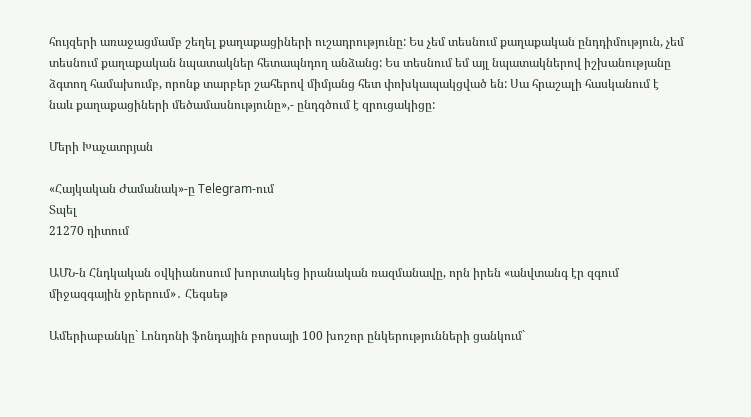հույզերի առաջացմամբ շեղել քաղաքացիների ուշադրությունը: Ես չեմ տեսնում քաղաքական ընդդիմություն, չեմ տեսնում քաղաքական նպատակներ հետապնդող անձանց: Ես տեսնում եմ այլ նպատակներով իշխանությանը ձգտող համախումբ, որոնք տարբեր շահերով միմյանց հետ փոխկապակցված են: Սա հրաշալի հասկանում է նաև քաղաքացիների մեծամասնությունը»,- ընդգծում է զրուցակիցը:

Մերի Խաչատրյան

«Հայկական Ժամանակ»-ը Telegram-ում
Տպել
21270 դիտում

ԱՄՆ-ն Հնդկական օվկիանոսում խորտակեց իրանական ռազմանավը, որն իրեն «անվտանգ էր զգում միջազգային ջրերում»․ Հեգսեթ

Ամերիաբանկը` Լոնդոնի ֆոնդային բորսայի 100 խոշոր ընկերությունների ցանկում`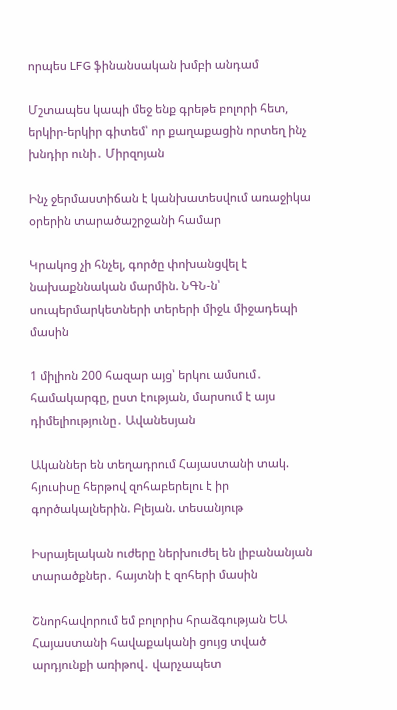որպես LFG ֆինանսական խմբի անդամ

Մշտապես կապի մեջ ենք գրեթե բոլորի հետ, երկիր-երկիր գիտեմ՝ որ քաղաքացին որտեղ ինչ խնդիր ունի․ Միրզոյան

Ինչ ջերմաստիճան է կանխատեսվում առաջիկա օրերին տարածաշրջանի համար

Կրակոց չի հնչել, գործը փոխանցվել է նախաքննական մարմին. ՆԳՆ-ն՝ սուպերմարկետների տերերի միջև միջադեպի մասին

1 միլիոն 200 հազար այց՝ երկու ամսում․ համակարգը, ըստ էության, մարսում է այս դիմելիությունը․ Ավանեսյան

Ականներ են տեղադրում Հայաստանի տակ. հյուսիսը հերթով զոհաբերելու է իր գործակալներին. Բլեյան. տեսանյութ

Իսրայելական ուժերը ներխուժել են լիբանանյան տարածքներ․ հայտնի է զոհերի մասին

Շնորհավորում եմ բոլորիս հրաձգության ԵԱ Հայաստանի հավաքականի ցույց տված արդյունքի առիթով․ վարչապետ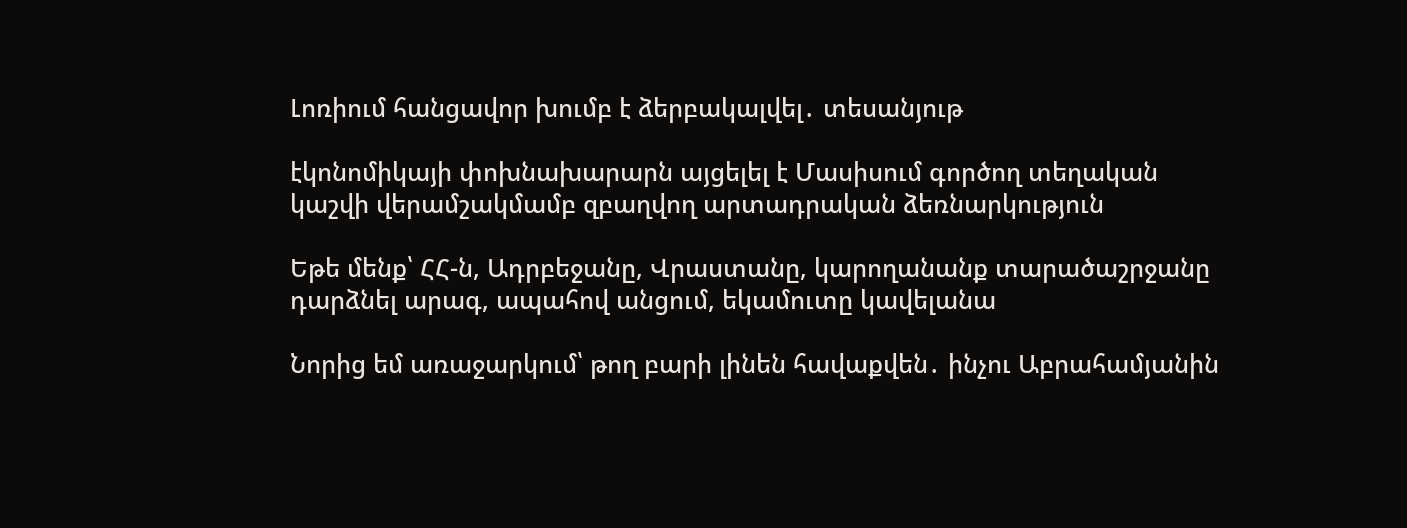Լոռիում հանցավոր խումբ է ձերբակալվել․ տեսանյութ

էկոնոմիկայի փոխնախարարն այցելել է Մասիսում գործող տեղական կաշվի վերամշակմամբ զբաղվող արտադրական ձեռնարկություն

Եթե մենք՝ ՀՀ-ն, Ադրբեջանը, Վրաստանը, կարողանանք տարածաշրջանը դարձնել արագ, ապահով անցում, եկամուտը կավելանա

Նորից եմ առաջարկում՝ թող բարի լինեն հավաքվեն․ ինչու Աբրահամյանին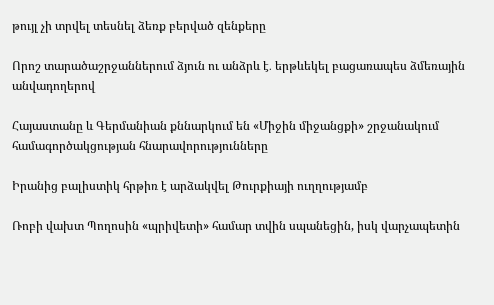թույլ չի տրվել տեսնել ձեռք բերված զենքերը

Որոշ տարածաշրջաններում ձյուն ու անձրև է․ երթևեկել բացառապես ձմեռային անվադողերով

Հայաստանը և Գերմանիան քննարկում են «Միջին միջանցքի» շրջանակում համագործակցության հնարավորությունները

Իրանից բալիստիկ հրթիռ է արձակվել Թուրքիայի ուղղությամբ

Ռոբի վախտ Պողոսին «պրիվետի» համար տվին սպանեցին, իսկ վարչապետին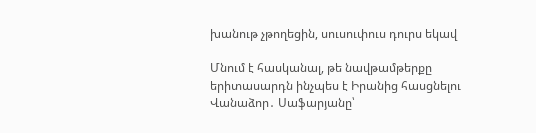խանութ չթողեցին, սուսուփուս դուրս եկավ

Մնում է հասկանալ, թե նավթամթերքը երիտասարդն ինչպես է Իրանից հասցնելու Վանաձոր․ Սաֆարյանը՝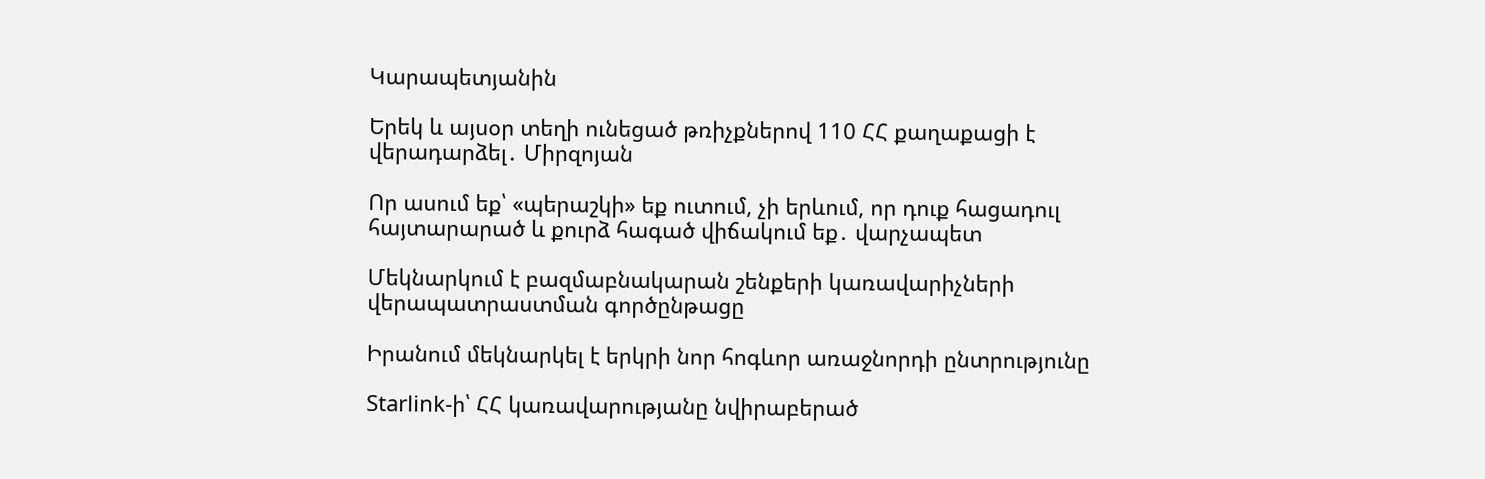Կարապետյանին

Երեկ և այսօր տեղի ունեցած թռիչքներով 110 ՀՀ քաղաքացի է վերադարձել․ Միրզոյան

Որ ասում եք՝ «պերաշկի» եք ուտում, չի երևում, որ դուք հացադուլ հայտարարած և քուրձ հագած վիճակում եք․ վարչապետ

Մեկնարկում է բազմաբնակարան շենքերի կառավարիչների վերապատրաստման գործընթացը

Իրանում մեկնարկել է երկրի նոր հոգևոր առաջնորդի ընտրությունը

Starlink-ի՝ ՀՀ կառավարությանը նվիրաբերած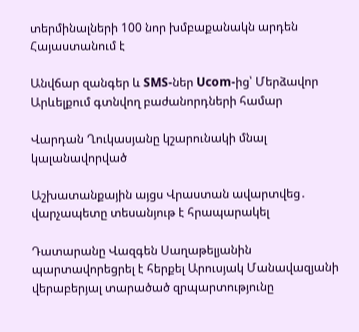տերմինալների 100 նոր խմբաքանակն արդեն Հայաստանում է

Անվճար զանգեր և SMS-ներ Ucom-ից՝ Մերձավոր Արևելքում գտնվող բաժանորդների համար

Վարդան Ղուկասյանը կշարունակի մնալ կալանավորված

Աշխատանքային այցս Վրաստան ավարտվեց․ վարչապետը տեսանյութ է հրապարակել

Դատարանը Վազգեն Սաղաթելյանին պարտավորեցրել է հերքել Արուսյակ Մանավազյանի վերաբերյալ տարածած զրպարտությունը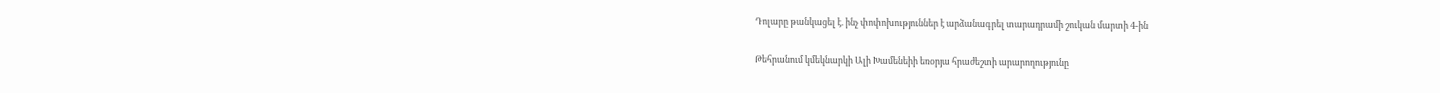Դոլարը թանկացել է. ինչ փոփոխություններ է արձանագրել տարադրամի շուկան մարտի 4-ին

Թեհրանում կմեկնարկի Ալի Խամենեիի եռօրյա հրաժեշտի արարողությունը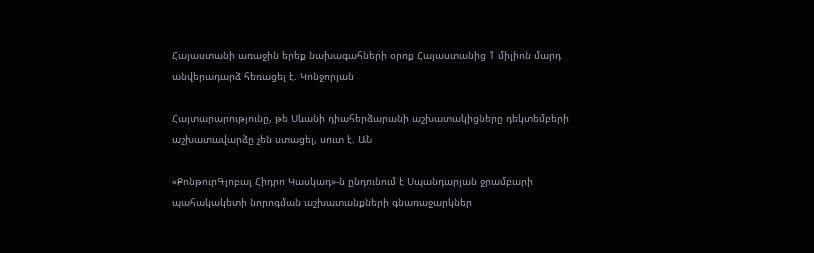Հայաստանի առաջին երեք նախագահների օրոք Հայաստանից 1 միլիոն մարդ անվերադարձ հեռացել է. Կոնջորյան

Հայտարարությունը, թե Սևանի դիահերձարանի աշխատակիցները դեկտեմբերի աշխատավարձը չեն ստացել, սուտ է. ԱՆ

«ՔոնթուրԳլոբալ Հիդրո Կասկադ»-ն ընդունում է Սպանդարյան ջրամբարի պահակակետի նորոգման աշխատանքների գնառաջարկներ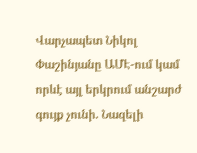Վարչապետ Նիկոլ Փաշինյանը ԱՄԷ-ում կամ որևէ այլ երկրում անշարժ գույք չունի. Նազելի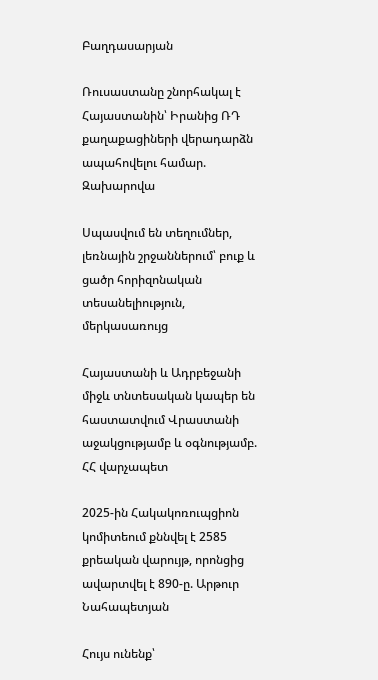Բաղդասարյան

Ռուսաստանը շնորհակալ է Հայաստանին՝ Իրանից ՌԴ քաղաքացիների վերադարձն ապահովելու համար. Զախարովա

Սպասվում են տեղումներ, լեռնային շրջաններում՝ բուք և ցածր հորիզոնական տեսանելիություն, մերկասառույց

Հայաստանի և Ադրբեջանի միջև տնտեսական կապեր են հաստատվում Վրաստանի աջակցությամբ և օգնությամբ. ՀՀ վարչապետ

2025-ին Հակակոռուպցիոն կոմիտեում քննվել է 2585 քրեական վարույթ, որոնցից ավարտվել է 890-ը. Արթուր Նահապետյան

Հույս ունենք՝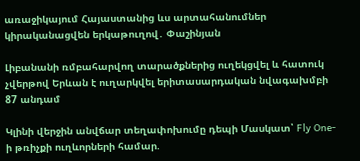առաջիկայում Հայաստանից ևս արտահանումներ կիրականացվեն երկաթուղով․ Փաշինյան

Լիբանանի ռմբահարվող տարածքներից ուղեկցվել և հատուկ չվերթով Երևան է ուղարկվել երիտասարդական նվագախմբի 87 անդամ

Կլինի վերջին անվճար տեղափոխումը դեպի Մասկատ՝ Fly One-ի թռիչքի ուղևորների համար.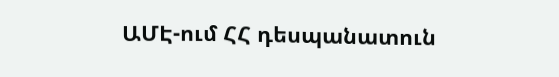ԱՄԷ-ում ՀՀ դեսպանատուն